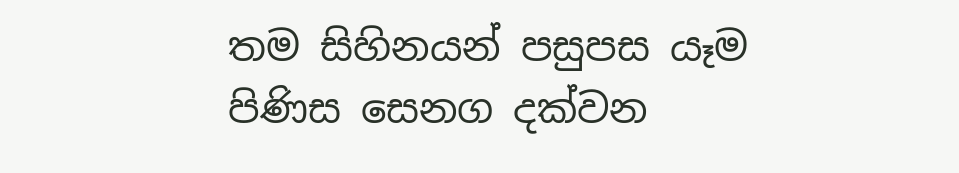තම සිහිනයන් පසුපස යෑම පිණිස සෙනග දක්වන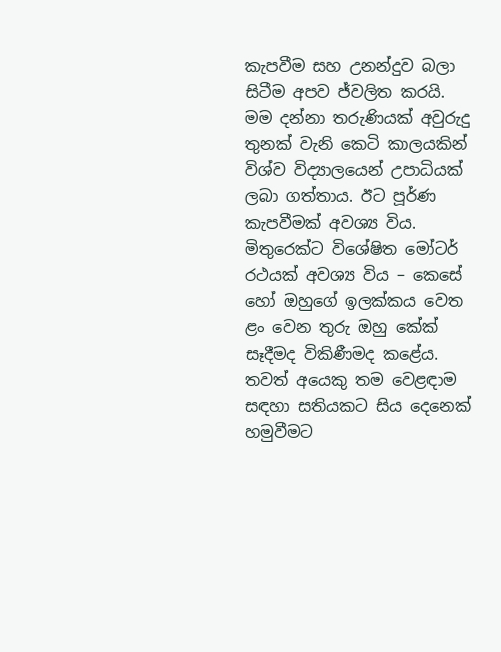කැපවීම සහ උනන්දුව බලා සිටීම අපව ජ්වලිත කරයි. මම දන්නා තරුණියක් අවුරුදු තුනක් වැනි කෙටි කාලයකින් විශ්ව විද්‍යාලයෙන් උපාධියක් ලබා ගත්තාය. ඊට පූර්ණ කැපවීමක් අවශ්‍ය විය. මිතුරෙක්ට විශේෂිත මෝටර් රථයක් අවශ්‍ය විය – කෙසේ හෝ ඔහුගේ ඉලක්කය වෙත ළං වෙන තුරු ඔහු කේක් සෑදීමද විකිණීමද කළේය. තවත් අයෙකු තම වෙළඳාම සඳහා සතියකට සිය දෙනෙක් හමුවීමට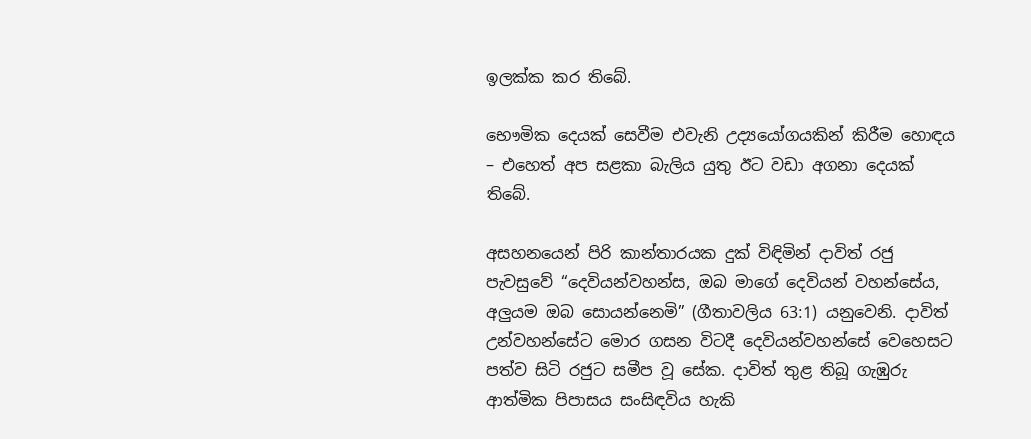ඉලක්ක කර තිබේ.

භෞමික දෙයක් සෙවීම එවැනි උද්‍යයෝගයකින් කිරීම හොඳය – එහෙත් අප සළකා බැලිය යුතු ඊට වඩා අගනා දෙයක් තිබේ.

අසහනයෙන් පිරි කාන්තාරයක දුක් විඳිමින් දාවිත් රජු පැවසුවේ “දෙවියන්වහන්ස, ඔබ මාගේ දෙවියන් වහන්සේය, අලුයම ඔබ සොයන්නෙමි” (ගීතාවලිය 63:1) යනුවෙනි. දාවිත් උන්වහන්සේට මොර ගසන විටදී දෙවියන්වහන්සේ වෙහෙසට පත්ව සිටි රජුට සමීප වූ සේක. දාවිත් තුළ තිබූ ගැඹුරු ආත්මික පිපාසය සංසිඳවිය හැකි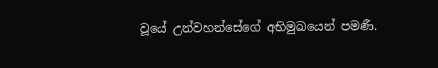වූයේ උන්වහන්සේගේ අභිමුඛයෙන් පමණී.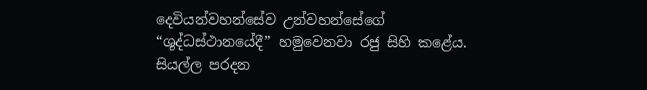දෙවියන්වහන්සේව උන්වහන්සේගේ “ශුද්ධස්ථානයේදී” හමුවෙනවා රජු සිහි කළේය. සියල්ල පරදන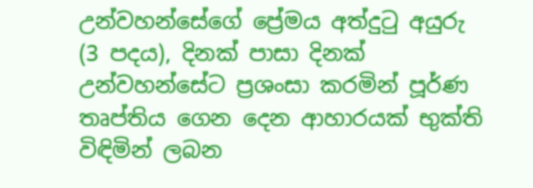උන්වහන්සේගේ ප්‍රේමය අත්දුටු අයුරු (3 පදය), දිනක් පාසා දිනක් උන්වහන්සේට ප්‍රශංසා කරමින් පූර්ණ තෘප්තිය ගෙන දෙන ආහාරයක් භුක්ති විඳිමින් ලබන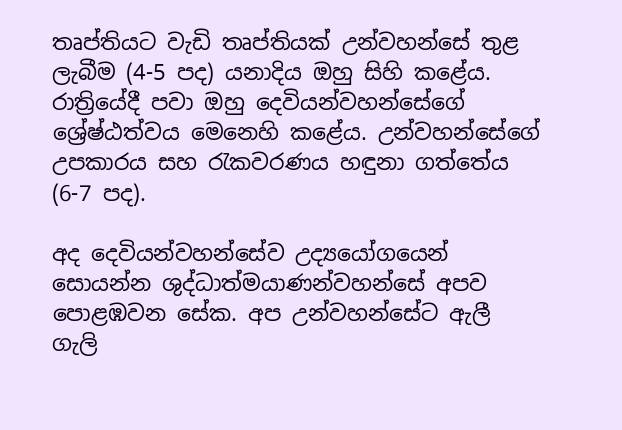තෘප්තියට වැඩි තෘප්තියක් උන්වහන්සේ තුළ ලැබීම (4-5 පද) යනාදිය ඔහු සිහි කළේය. රාත්‍රියේදී පවා ඔහු දෙවියන්වහන්සේගේ ශ්‍රේෂ්ඨත්වය මෙනෙහි කළේය. උන්වහන්සේගේ උපකාරය සහ රැකවරණය හඳුනා ගත්තේය (6-7 පද).

අද දෙවියන්වහන්සේව උද්‍යයෝගයෙන් සොයන්න ශුද්ධාත්මයාණන්වහන්සේ අපව පොළඹවන සේක. අප උන්වහන්සේට ඇලී ගැලි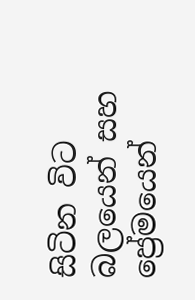සිටින විට බලයෙන් සහ ප්‍රේමයෙන්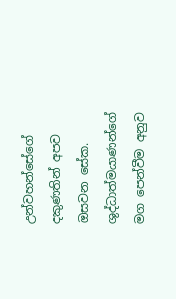උන්වහන්සේගේ දකුණතින් අපව ඔසවන සේක. ශුද්ධාත්මයාණන්ගේ මග පෙන්වීම අනුව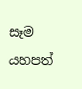සෑම යහපත්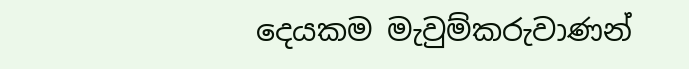දෙයකම මැවුම්කරුවාණන්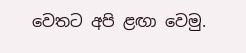වෙතට අපි ළඟා වෙමු.